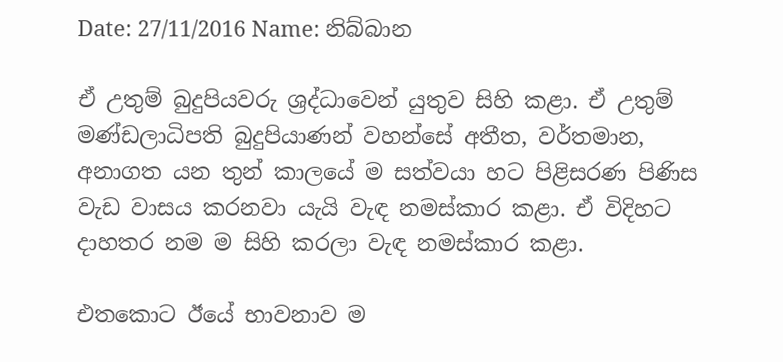Date: 27/11/2016 Name: නිබ්බාන

ඒ උතුම් බුදුපියවරු ශ්‍රද්ධාවෙන් යුතුව සිහි කළා. ඒ උතුම් මණ්ඩලාධිපති බුදුපියාණන් වහන්සේ අතීත, වර්තමාන, අනාගත යන තුන් කාලයේ ම සත්වයා හට පිළිසරණ පිණිස වැඩ වාසය කරනවා යැයි වැඳ නමස්කාර කළා. ඒ විදිහට දාහතර නම ම සිහි කරලා වැඳ නමස්කාර කළා.

එතකොට ඊයේ භාවනාව ම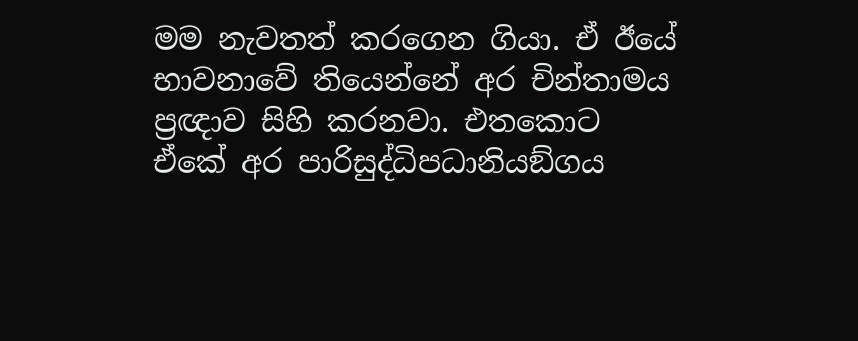මම නැවතත් කරගෙන ගියා. ඒ ඊයේ භාවනාවේ තියෙන්නේ අර චින්තාමය ප්‍රඥාව සිහි කරනවා. එතකොට ඒකේ අර පාරිසුද්ධිපධානියඞ්ගය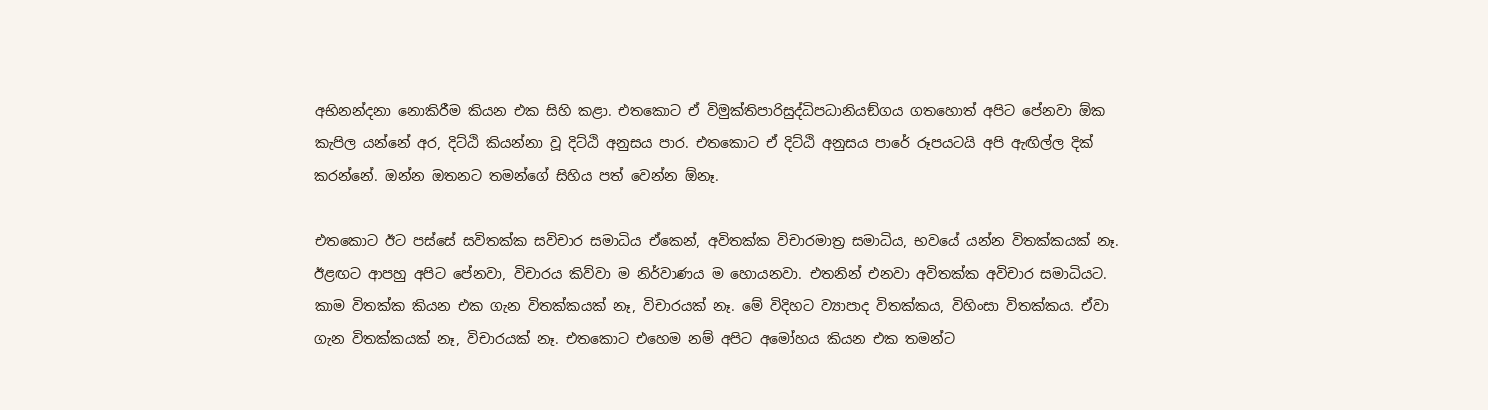අභිනන්දනා නොකිරීම කියන එක සිහි කළා. එතකොට ඒ විමුක්තිපාරිසුද්ධිපධානියඞ්ගය ගතහොත් අපිට පේනවා ඕක කැපිල යන්නේ අර, දිට්ඨි කියන්නා වූ දිට්ඨි අනුසය පාර. එතකොට ඒ දිට්ඨි අනුසය පාරේ රූපයටයි අපි ඇඟිල්ල දික් කරන්නේ. ඔන්න ඔතනට තමන්ගේ සිහිය පත් වෙන්න ඕනෑ.

එතකොට ඊට පස්සේ සවිතක්ක සවිචාර සමාධිය ඒකෙන්, අවිතක්ක විචාරමාත්‍ර සමාධිය, භවයේ යන්න විතක්කයක් නෑ. ඊළඟට ආපහු අපිට පේනවා, විචාරය කිව්වා ම නිර්වාණය ම හොයනවා. එතනින් එනවා අවිතක්ක අවිචාර සමාධියට. කාම විතක්ක කියන එක ගැන විතක්කයක් නෑ, විචාරයක් නෑ. මේ විදිහට ව්‍යාපාද විතක්කය, විහිංසා විතක්කය. ඒවා ගැන විතක්කයක් නෑ, විචාරයක් නෑ. එතකොට එහෙම නම් අපිට අමෝහය කියන එක තමන්ට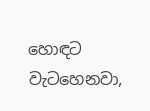හොඳට වැටහෙනවා,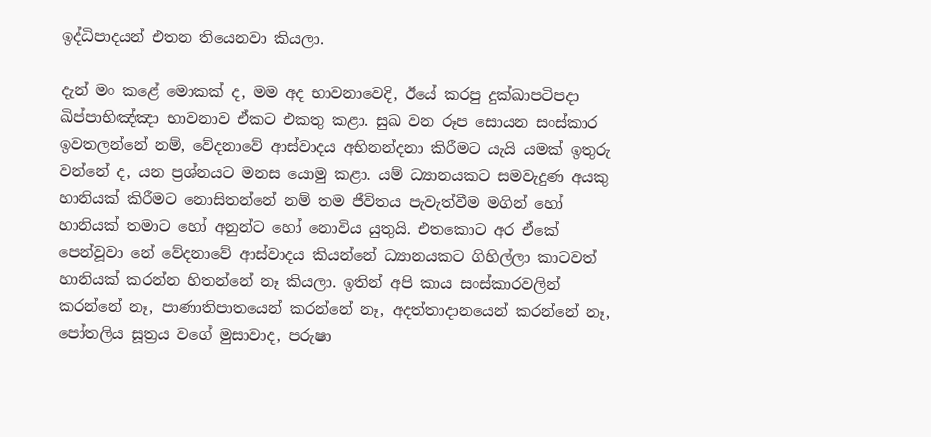ඉද්ධිපාදයන් එතන තියෙනවා කියලා.

දැන් මං කළේ මොකක් ද, මම අද භාවනාවෙදි, ඊයේ කරපු දුක්ඛාපටිපදා ඛිප්පාභිඤ්ඤා භාවනාව ඒකට එකතු කළා. සුඛ වන රූප සොයන සංස්කාර ඉවතලන්නේ නම්, වේදනාවේ ආස්වාදය අභිනන්දනා කිරීමට යැයි යමක් ඉතුරු වන්නේ ද, යන ප්‍රශ්නයට මනස යොමු කළා. යම් ධ්‍යානයකට සමවැදුණ අයකු හානියක් කිරීමට නොසිතන්නේ නම් තම ජීවිතය පැවැත්වීම මගින් හෝ හානියක් තමාට හෝ අනුන්ට හෝ නොවිය යුතුයි. එතකොට අර ඒකේ පෙන්වූවා නේ වේදනාවේ ආස්වාදය කියන්නේ ධ්‍යානයකට ගිහිල්ලා කාටවත් හානියක් කරන්න හිතන්නේ නෑ කියලා. ඉතින් අපි කාය සංස්කාරවලින් කරන්නේ නෑ, පාණාතිපාතයෙන් කරන්නේ නෑ, අදත්තාදානයෙන් කරන්නේ නෑ, පෝතලිය සූත්‍රය වගේ මුසාවාද, පරුෂා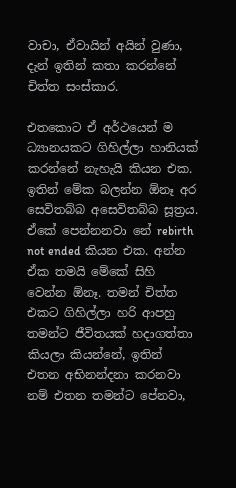වාචා, ඒවායින් අයින් වුණා, දැන් ඉතින් කතා කරන්නේ චිත්ත සංස්කාර.

එතකොට ඒ අර්ථයෙන් ම ධ්‍යානයකට ගිහිල්ලා හානියක් කරන්නේ නැහැයි කියන එක. ඉතින් මේක බලන්න ඕනෑ අර සෙවිතබ්බ අසෙවිතබ්බ සූත්‍රය. ඒකේ පෙන්නනවා නේ rebirth not ended කියන එක. අන්න ඒක තමයි මේකේ සිහි වෙන්න ඕනෑ. තමන් චිත්ත එකට ගිහිල්ලා හරි ආපහු තමන්ට ජීවිතයක් හදාගත්තා කියලා කියන්නේ, ඉතින් එතන අභිනන්දනා කරනවා නම් එතන තමන්ට පේනවා,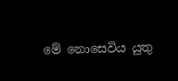මේ නොසෙවිය යුතු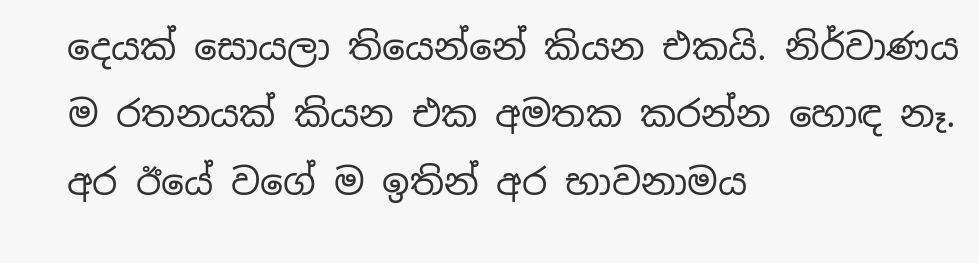දෙයක් සොයලා තියෙන්නේ කියන එකයි. නිර්වාණය ම රතනයක් කියන එක අමතක කරන්න හොඳ නෑ. අර ඊයේ වගේ ම ඉතින් අර භාවනාමය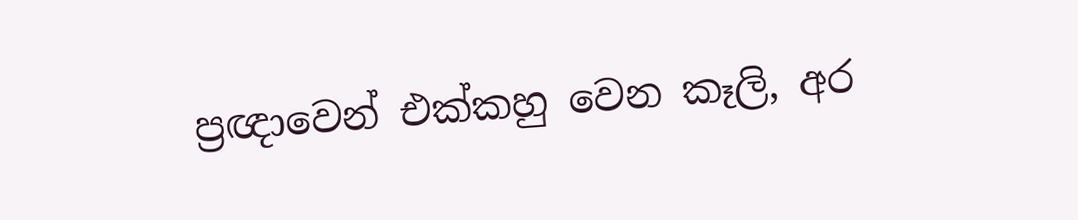ප්‍රඥාවෙන් එක්කහු වෙන කෑලි, අර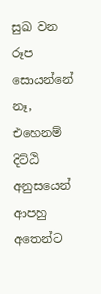සුඛ වන රූප සොයන්නේ නෑ, එහෙනම් දිට්ඨි අනුසයෙන් ආපහු අතෙන්ට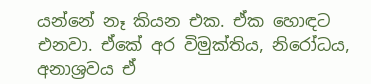යන්නේ නෑ කියන එක. ඒක හොඳට එනවා. ඒකේ අර විමුක්තිය, නිරෝධය, අනාශ්‍රවය ඒ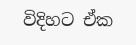විදිහට ඒක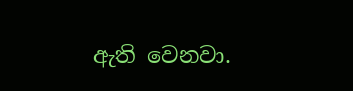ඇති වෙනවා.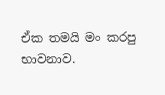ඒක තමයි මං කරපු භාවනාව.